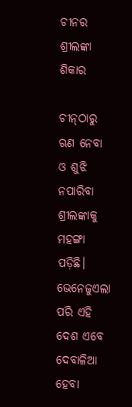ଚୀନର ଶ୍ରୀଲଙ୍କା ଶିକାର

ଚୀନ୍‌ଠାରୁ ଋଣ ନେବା ଓ ଶୁଝି ନପାରିବା ଶ୍ରୀଲଙ୍କାକୁ ମହଙ୍ଗା ପଡ଼ିଛି।
ଭେନେଜୁଏଲା ପରି ଏହି ଦେଶ ଏବେ ଦେବାଳିଆ ହେବା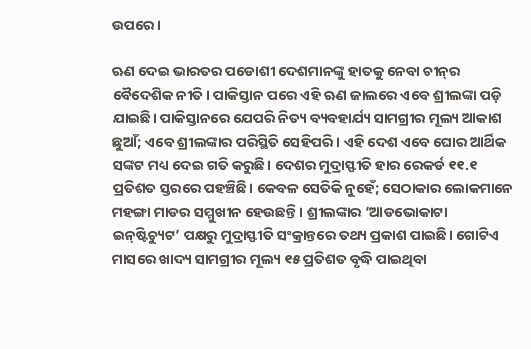ଉପରେ।

ଋଣ ଦେଇ ଭାରତର ପଡୋଶୀ ଦେଶମାନଙ୍କୁ ହାତକୁ ନେବା ଚୀନ୍‌ର ବୈଦେଶିକ ନୀତି। ପାକିସ୍ତାନ ପରେ ଏହି ଋଣ ଜାଲରେ ଏବେ ଶ୍ରୀଲଙ୍କା ପଡ଼ି ଯାଇଛି। ପାକିସ୍ତାନରେ ଯେପରି ନିତ୍ୟ ବ୍ୟବହାର୍ଯ୍ୟ ସାମଗ୍ରୀର ମୂଲ୍ୟ ଆକାଶ ଛୁଆଁ; ଏବେ ଶ୍ରୀଲଙ୍କାର ପରିସ୍ଥିତି ସେହିପରି। ଏହି ଦେଶ ଏବେ ଘୋର ଆର୍ଥିକ ସଙ୍କଟ ମଧ୍ୟ ଦେଇ ଗତି କରୁଛି। ଦେଶର ମୁଦ୍ରାସ୍ଫୀତି ହାର ରେକର୍ଡ ୧୧.୧ ପ୍ରତିଶତ ସ୍ତରରେ ପହଞ୍ଚିଛି। କେବଳ ସେତିକି ନୁହେଁ; ସେଠାକାର ଲୋକମାନେ ମହଙ୍ଗା ମାଡର ସମ୍ମୁଖୀନ ହେଉଛନ୍ତି। ଶ୍ରୀଲଙ୍କାର ‘ଆଡଭୋକାଟା ଇନ୍‌ଷ୍ଟିଚ୍ୟୁଟ’ ପକ୍ଷରୁ ମୁଦ୍ରାସ୍ଫୀତି ସଂକ୍ରାନ୍ତରେ ତଥ୍ୟ ପ୍ରକାଶ ପାଇଛି। ଗୋଟିଏ ମାସରେ ଖାଦ୍ୟ ସାମଗ୍ରୀର ମୂଲ୍ୟ ୧୫ ପ୍ରତିଶତ ବୃଦ୍ଧି ପାଇଥିବା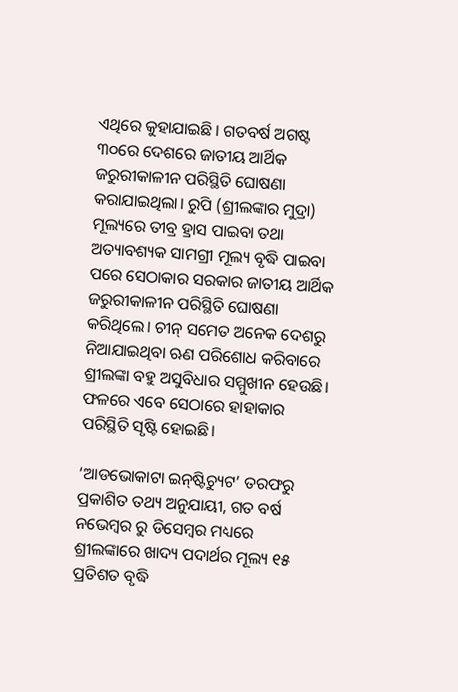ଏଥିରେ କୁହାଯାଇଛି । ଗତବର୍ଷ ଅଗଷ୍ଟ ୩୦ରେ ଦେଶରେ ଜାତୀୟ ଆର୍ଥିକ ଜରୁରୀକାଳୀନ ପରିସ୍ଥିତି ଘୋଷଣା କରାଯାଇଥିଲା। ରୁପି (ଶ୍ରୀଲଙ୍କାର ମୁଦ୍ରା) ମୂଲ୍ୟରେ ତୀବ୍ର ହ୍ରାସ ପାଇବା ତଥା ଅତ୍ୟାବଶ୍ୟକ ସାମଗ୍ରୀ ମୂଲ୍ୟ ବୃଦ୍ଧି ପାଇବା ପରେ ସେଠାକାର ସରକାର ଜାତୀୟ ଆର୍ଥିକ ଜରୁରୀକାଳୀନ ପରିସ୍ଥିତି ଘୋଷଣା କରିଥିଲେ। ଚୀନ୍ ସମେତ ଅନେକ ଦେଶରୁ ନିଆଯାଇଥିବା ଋଣ ପରିଶୋଧ କରିବାରେ ଶ୍ରୀଲଙ୍କା ବହୁ ଅସୁବିଧାର ସମ୍ମୁଖୀନ ହେଉଛି। ଫଳରେ ଏବେ ସେଠାରେ ହାହାକାର ପରିସ୍ଥିତି ସୃଷ୍ଟି ହୋଇଛି।

‘ଆଡଭୋକାଟା ଇନ୍‌ଷ୍ଟିଚ୍ୟୁଟ’ ତରଫରୁ ପ୍ରକାଶିତ ତଥ୍ୟ ଅନୁଯାୟୀ, ଗତ ବର୍ଷ ନଭେମ୍ବର ରୁ ଡିସେମ୍ବର ମଧ୍ୟରେ ଶ୍ରୀଲଙ୍କାରେ ଖାଦ୍ୟ ପଦାର୍ଥର ମୂଲ୍ୟ ୧୫ ପ୍ରତିଶତ ବୃଦ୍ଧି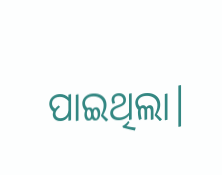ପାଇଥିଲା।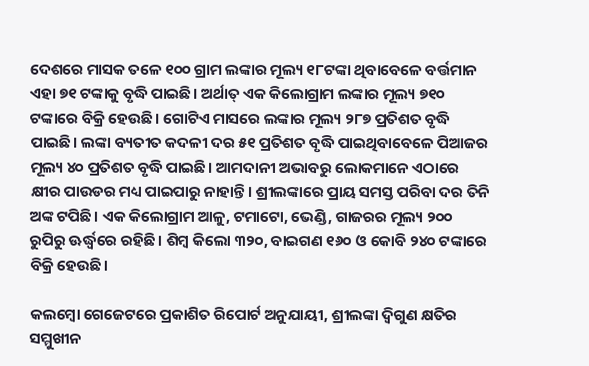ଦେଶରେ ମାସକ ତଳେ ୧୦୦ ଗ୍ରାମ ଲଙ୍କାର ମୂଲ୍ୟ ୧୮ଟଙ୍କା ଥିବାବେଳେ ବର୍ତ୍ତମାନ ଏହା ୭୧ ଟଙ୍କାକୁ ବୃଦ୍ଧି ପାଇଛି। ଅର୍ଥାତ୍ ଏକ କିଲୋଗ୍ରାମ ଲଙ୍କାର ମୂଲ୍ୟ ୭୧୦ ଟଙ୍କାରେ ବିକ୍ରି ହେଉଛି। ଗୋଟିଏ ମାସରେ ଲଙ୍କାର ମୂଲ୍ୟ ୨୮୭ ପ୍ରତିଶତ ବୃଦ୍ଧି ପାଇଛି। ଲଙ୍କା ବ୍ୟତୀତ କଦଳୀ ଦର ୫୧ ପ୍ରତିଶତ ବୃଦ୍ଧି ପାଇଥିବାବେଳେ ପିଆଜର ମୂଲ୍ୟ ୪୦ ପ୍ରତିଶତ ବୃଦ୍ଧି ପାଇଛି। ଆମଦାନୀ ଅଭାବରୁ ଲୋକମାନେ ଏଠାରେ କ୍ଷୀର ପାଉଡର ମଧ୍ୟ ପାଇପାରୁ ନାହାନ୍ତି। ଶ୍ରୀଲଙ୍କାରେ ପ୍ରାୟ ସମସ୍ତ ପରିବା ଦର ତିନି ଅଙ୍କ ଟପିଛି। ଏକ କିଲୋଗ୍ରାମ ଆଳୁ, ଟମାଟୋ, ଭେଣ୍ଡି, ଗାଜରର ମୂଲ୍ୟ ୨୦୦ ରୁପିରୁ ଊର୍ଦ୍ଧ୍ବରେ ରହିଛି। ଶିମ୍ବ କିଲୋ ୩୨୦, ବାଇଗଣ ୧୬୦ ଓ କୋବି ୨୪୦ ଟଙ୍କାରେ ବିକ୍ରି ହେଉଛି।

କଲମ୍ବୋ ଗେଜେଟରେ ପ୍ରକାଶିତ ରିପୋର୍ଟ ଅନୁଯାୟୀ, ଶ୍ରୀଲଙ୍କା ଦ୍ୱିଗୁଣ କ୍ଷତିର ସମ୍ମୁଖୀନ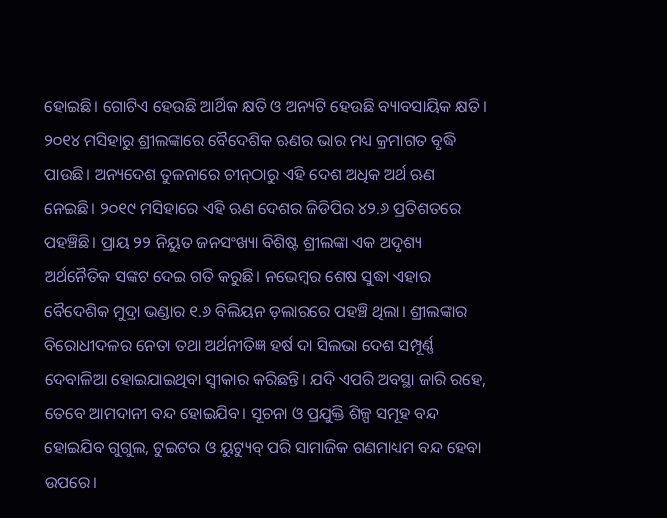ହୋଇଛି। ଗୋଟିଏ ହେଉଛି ଆର୍ଥିକ କ୍ଷତି ଓ ଅନ୍ୟଟି ହେଉଛି ବ୍ୟାବସାୟିକ କ୍ଷତି। ୨୦୧୪ ମସିହାରୁ ଶ୍ରୀଲଙ୍କାରେ ବୈଦେଶିକ ଋଣର ଭାର ମଧ୍ୟ କ୍ରମାଗତ ବୃଦ୍ଧି ପାଉଛି। ଅନ୍ୟଦେଶ ତୁଳନାରେ ଚୀନ୍‌ଠାରୁ ଏହି ଦେଶ ଅଧିକ ଅର୍ଥ ଋଣ ନେଇଛି। ୨୦୧୯ ମସିହାରେ ଏହି ଋଣ ଦେଶର ଜିଡିପିର ୪୨.୬ ପ୍ରତିଶତରେ ପହଞ୍ଚିଛି। ପ୍ରାୟ ୨୨ ନିୟୁତ ଜନସଂଖ୍ୟା ବିଶିଷ୍ଟ ଶ୍ରୀଲଙ୍କା ଏକ ଅଦୃଶ୍ୟ ଅର୍ଥନୈତିକ ସଙ୍କଟ ଦେଇ ଗତି କରୁଛି। ନଭେମ୍ବର ଶେଷ ସୁଦ୍ଧା ଏହାର ବୈଦେଶିକ ମୁଦ୍ରା ଭଣ୍ଡାର ୧.୬ ବିଲିୟନ ଡ଼ଲାରରେ ପହଞ୍ଚି ଥିଲା। ଶ୍ରୀଲଙ୍କାର ବିରୋଧୀଦଳର ନେତା ତଥା ଅର୍ଥନୀତିଜ୍ଞ ହର୍ଷ ଦା ସିଲଭା ଦେଶ ସମ୍ପୂର୍ଣ୍ଣ ଦେବାଳିଆ ହୋଇଯାଇଥିବା ସ୍ବୀକାର କରିଛନ୍ତି। ଯଦି ଏପରି ଅବସ୍ଥା ଜାରି ରହେ, ତେବେ ଆମଦାନୀ ବନ୍ଦ ହୋଇଯିବ। ସୂଚନା ଓ ପ୍ରଯୁକ୍ତି ଶିଳ୍ପ ସମୂହ ବନ୍ଦ ହୋଇଯିବ ଗୁଗୁଲ, ଟୁଇଟର ଓ ୟୁଟ୍ୟୁବ୍‌ ପରି ସାମାଜିକ ଗଣମାଧ୍ୟମ ବନ୍ଦ ହେବା ଉପରେ।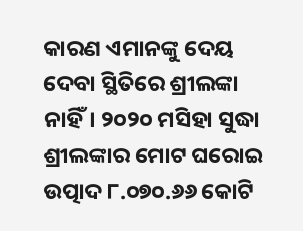କାରଣ ଏମାନଙ୍କୁ ଦେୟ ଦେବା ସ୍ଥିତିରେ ଶ୍ରୀଲଙ୍କା ନାହିଁ। ୨୦୨୦ ମସିହା ସୁଦ୍ଧା ଶ୍ରୀଲଙ୍କାର ମୋଟ ଘରୋଇ ଉତ୍ପାଦ ୮.୦୭୦.୬୬ କୋଟି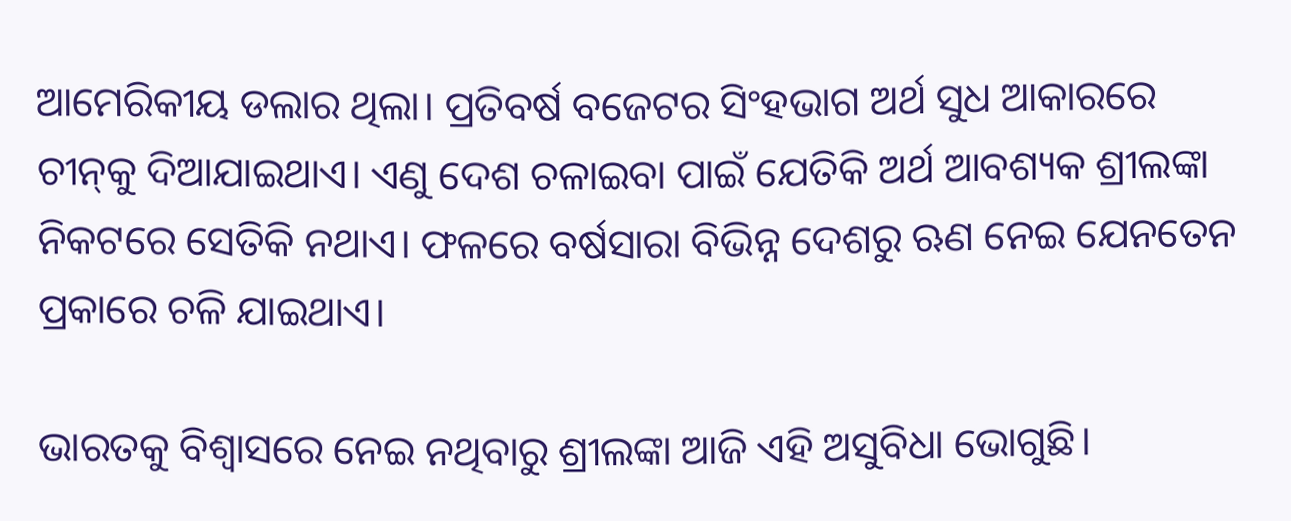ଆମେରିକୀୟ ଡଲାର ଥିଲା। ପ୍ରତିବର୍ଷ ବଜେଟର ସିଂହଭାଗ ଅର୍ଥ ସୁଧ ଆକାରରେ ଚୀନ୍‌କୁ ଦିଆଯାଇଥାଏ। ଏଣୁ ଦେଶ ଚଳାଇବା ପାଇଁ ଯେତିକି ଅର୍ଥ ଆବଶ୍ୟକ ଶ୍ରୀଲଙ୍କା ନିକଟରେ ସେତିକି ନଥାଏ। ଫଳରେ ବର୍ଷସାରା ବିଭିନ୍ନ ଦେଶରୁ ଋଣ ନେଇ ଯେନତେନ ପ୍ରକାରେ ଚଳି ଯାଇଥାଏ।

ଭାରତକୁ ବିଶ୍ବାସରେ ନେଇ ନଥିବାରୁ ଶ୍ରୀଲଙ୍କା ଆଜି ଏହି ଅସୁବିଧା ଭୋଗୁଛି।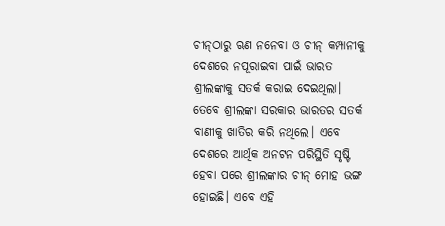ଚୀନ୍‌ଠାରୁ ଋଣ ନନେବା ଓ ଚୀନ୍‌ କମ୍ପାନୀକୁ ଦେଶରେ ନପୂରାଇବା ପାଇଁ ଭାରତ ଶ୍ରୀଲଙ୍କାକୁ ସତର୍କ କରାଇ ଦେଇଥିଲା। ତେବେ ଶ୍ରୀଲଙ୍କା ସରକାର ଭାରତର ସତର୍କ ବାଣୀକୁ ଖାତିର କରି ନଥିଲେ। ଏବେ ଦେଶରେ ଆର୍ଥିକ ଅନଟନ ପରିସ୍ଥିତି ସୃଷ୍ଟି ହେବା ପରେ ଶ୍ରୀଲଙ୍କାର ଚୀନ୍‌ ମୋହ ଭଙ୍ଗ ହୋଇଛି। ଏବେ ଏହି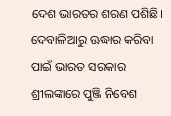ଦେଶ ଭାରତର ଶରଣ ପଶିଛି। ଦେବାଳିଆରୁ ଊଦ୍ଧାର କରିବା ପାଇଁ ଭାରତ ସରକାର ଶ୍ରୀଲଙ୍କାରେ ପୁଞ୍ଜି ନିବେଶ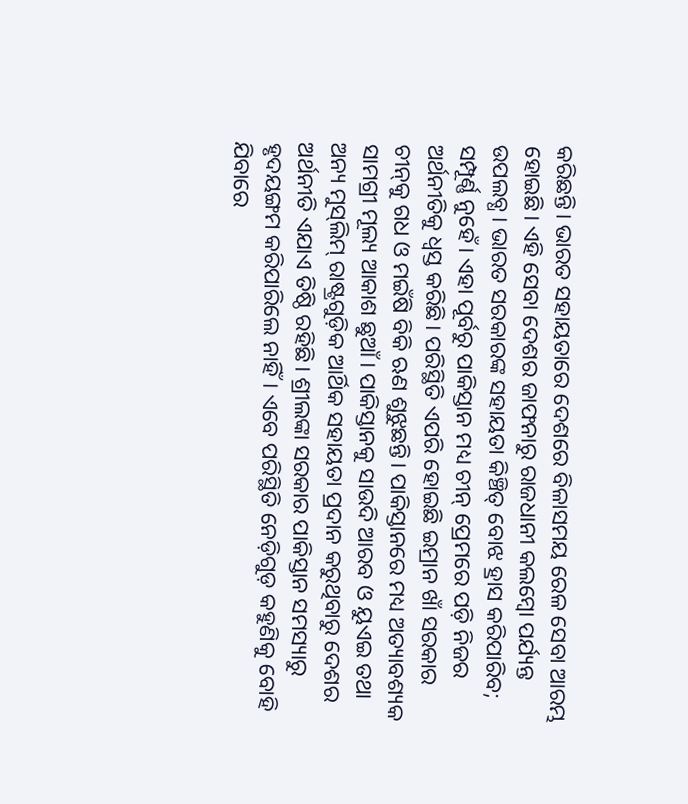କରିଛନ୍ତି। ଭାରତ ସହାୟତାରେ ଦେଶରେ ବିଳାସମୟ ରେଳ ସେବା ଆରମ୍ଭ ହୋଇଛି। ଏହି ସେବା ଦେଶର ଜାଫନାରୁ ରାଜଧାନୀ କଲମ୍ବୋ ପର୍ଯ୍ୟନ୍ତ ଉପଲବ୍ଧ। ଭାରତ ସରକାରଙ୍କ ସହାୟତା କିଞ୍ଚିତ୍‌ ବୋଝ ହ୍ରାସ କରିପାରିବ; ସମ୍ପୂର୍ଣ୍ଣ ନୁହେଁ। ଏହା ପୂର୍ବରୁ ପାକିସ୍ତାନ ମଧ୍ୟ ଚୀନ୍‌ ପ୍ରେମରେ ପଡ଼ି ନିଜର ଅର୍ଥନୀତିକୁ ଧ୍ବସ୍ତ କରିଛି। ପରିସ୍ଥିତି ଏପରି ହୋଇଛି ଇମ୍ରାନ ଖାଁ ସରକାର ଚୀନ୍‌କୁ ଗଧ ଓ ମଇଁଷି ବିକି ଋଣ ଶୁଝୁଛନ୍ତି। ପାକିସ୍ତାନରେ ମଧ୍ୟ ଅତ୍ୟାବଶ୍ୟକ ସାମଗ୍ରୀ ମୂଲ୍ୟ ଆକାଶ ଛୁଆଁ। ପାକିସ୍ତାନକୁ ସାଉଦି ଆରବ ଓ ୟୁଏଇ ତଥା ଅନ୍ୟ ମୁସ୍‌ଲିମ୍‌ ରାଷ୍ଟ୍ରଗୁଡ଼ିକ ଆର୍ଥିକ ସହାୟତା ପ୍ରଦାନ କରୁଥିବାରୁ ଦେଶର ଅର୍ଥନୀତି ଏଯାଏ ତିଷ୍ଠି ରହିଛି। ଶ୍ରୀଲଙ୍କା ସରକାର ପାକିସ୍ତାନ ସମସ୍ୟାରୁ ହୃଦୟଙ୍ଗମ କରିପାରିଲେ ନାହିଁ। ଏବେ ପରିସ୍ଥିତି ନେଡ଼ିଗୁଡ଼ କହୁଣିକୁ ବୋହି ଯିବାରେ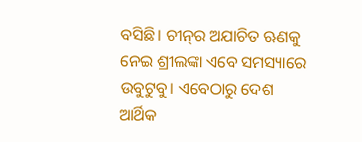ବସିଛି। ଚୀନ୍‌ର ଅଯାଚିତ ଋଣକୁ ନେଇ ଶ୍ରୀଲଙ୍କା ଏବେ ସମସ୍ୟାରେ ଉବୁଟୁବୁ। ଏବେଠାରୁ ଦେଶ ଆର୍ଥିକ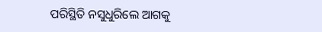ପରିସ୍ଥିତି ନସୁଧୁରିଲେ ଆଗକୁ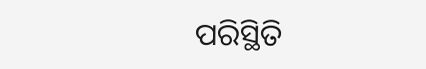ପରିସ୍ଥିତି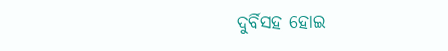ଦୁର୍ବିସହ ହୋଇ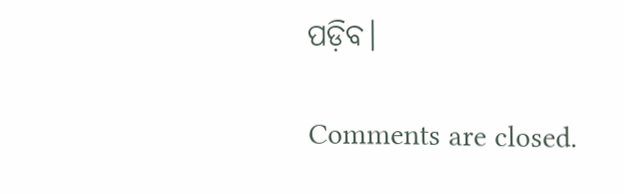ପଡ଼ିବ।

Comments are closed.